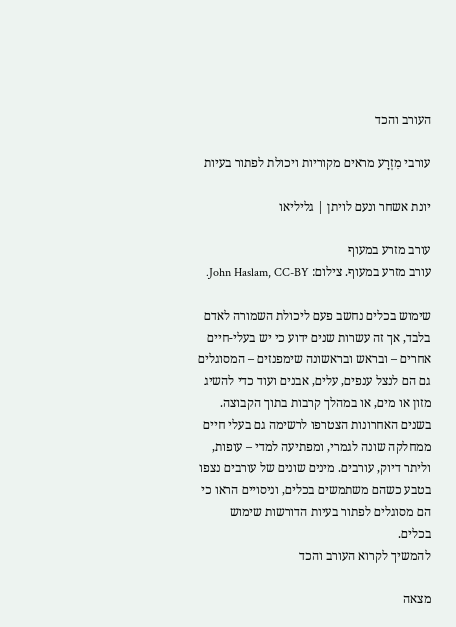העורב והכד

עורבי מִזְרָע מראים מקוריות ויכולת לפתור בעיות

יונת אשחר ונעם לויתן | גליליאו

עורב מזרע במעוף
עורב מזרע במעוף. צילום: John Haslam, CC-BY.

שימוש בכלים נחשב פעם ליכולת השמורה לאדם בלבד, אך זה עשרות שנים ידוע כי יש בעלי-חיים אחרים – ובראש ובראשונה שימפנזים – המסוגלים גם הם לנצל ענפים, עלים, אבנים ועוד כדי להשיג מזון או מים, או במהלך קרבות בתוך הקבוצה. בשנים האחרונות הצטרפו לרשימה גם בעלי חיים ממחלקה שונה לגמרי, ומפתיעה למדי – עופות, וליתר דיוק, עורבים. מינים שונים של עורבים נצפו בטבע כשהם משתמשים בכלים, וניסויים הראו כי הם מסוגלים לפתור בעיות הדורשות שימוש בכלים.
להמשיך לקרוא העורב והכד

מצאה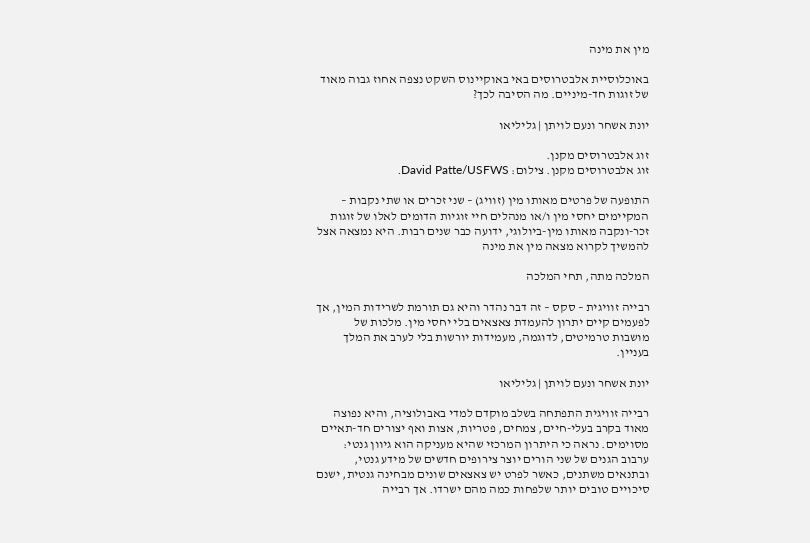מין את מינה

באוכלוסיית אלבטרוסים באי באוקיינוס השקט נצפה אחוז גבוה מאוד של זוגות חד-מיניים. מה הסיבה לכך?

יונת אשחר ונעם לויתן | גליליאו

זוג אלבטרוסים מקנן.
זוג אלבטרוסים מקנן. צילום: David Patte/USFWS.

התופעה של פרטים מאותו מין (זוויג) – שני זכרים או שתי נקבות – המקיימים יחסי מין ו/או מנהלים חיי זוגיות הדומים לאלו של זוגות זכר-ונקבה מאותו מין-ביולוגי, ידועה כבר שנים רבות. היא נמצאה אצל להמשיך לקרוא מצאה מין את מינה

המלכה מתה, תחי המלכה

רבייה זוויגית – סקס – זה דבר נהדר והיא גם תורמת לשרידות המין, אך לפעמים קיים יתרון להעמדת צאצאים בלי יחסי מין. מלכות של מושבות טרמיטים, לדוּגמה, מעמידות יורשות בלי לערב את המלך בעניין.

יונת אשחר ונעם לויתן | גליליאו

רבייה זוויגית התפתחה בשלב מוקדם למדי באבולוציה, והיא נפוצה מאוד בקרב בעלי-חיים, צמחים, פטריות, אצות ואף יצורים חד-תאיים מסוימים. נראה כי היתרון המרכזי שהיא מעניקה הוא גיוון גנטי: ערבוב הגנים של שני הורים יוצר צירופים חדשים של מידע גנטי, ובתנאים משתנים, כאשר לפרט יש צאצאים שונים מבחינה גנטית, ישנם סיכויים טובים יותר שלפחות כמה מהם ישרדו. אך רבייה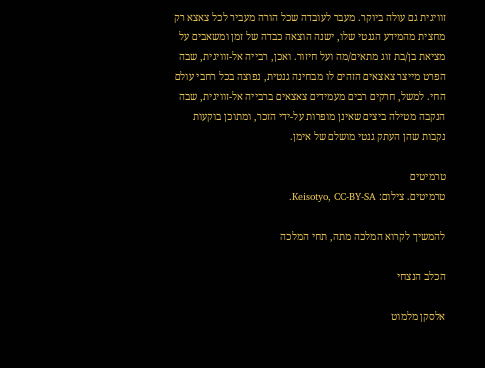זוויגית גם עולה ביוקר. מעבר לעובדה שכל הורה מעביר לכל צאצא רק מחצית מהמידע הגנטי שלו, ישנה הוצאה כבדה של זמן ומשאבים על מציאת בן/בת זוג מתאים/מה ועל חיזור. ואכן, רבייה אל-זוויגית, שבה הפרט מייצר צאצאים הזהים לו מבחינה גנטית, נפוצה בכל רחבי עולם החי. למשל, חרקים רבים מעמידים צאצאים ברבייה אל-זוויגית, שבה הנקבה מטילה ביצים שאינן מופרות על-ידי הזכר, ומתוכן בוקעות נקבות שהן העתק גנטי מושלם של אימן.

טרמיטים
טרמיטים. צילום: Keisotyo, CC-BY-SA.

להמשיך לקרוא המלכה מתה, תחי המלכה

הכלב הנצחי

אלסקן מלמוט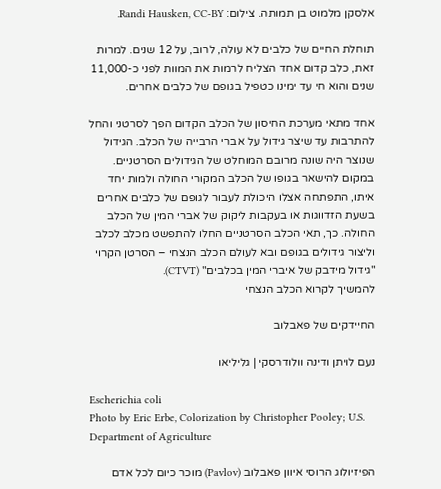אלסקן מלמוט בן תמותה. צילום: Randi Hausken, CC-BY.

תוחלת החיים של כלבים לא עולה, לרוב, על 12 שנים. למרות זאת, כלב קדום אחד הצליח לרמות את המוות לפני כ-11,000 שנים והוא חי עד ימינו כטפיל בגופם של כלבים אחרים.

אחד מתאי מערכת החיסון של הכלב הקדום הפך לסרטני והחל להתרבות עד שיצר גידול על אברי הרבייה של הכלב. הגידול שנוצר היה שונה מרובם המוחלט של הגידולים הסרטניים. במקום להישאר בגופו של הכלב המקורי החולה ולמות יחד איתו, התפתחה אצלו היכולת לעבור לגופם של כלבים אחרים בשעת הזדווגות או בעקבות ליקוק של אברי המין של הכלב החולה. כך, תאי הכלב הסרטניים החלו להתפשט מכלב לכלב וליצור גידולים בגופם ובא לעולם הכלב הנצחי – הסרטן הקרוי "גידול מידבק של איברי המין בכלבים" (CTVT).
להמשיך לקרוא הכלב הנצחי

החיידקים של פאבלוב

נעם לויתן ודינה וולודרסקי | גליליאו

Escherichia coli
Photo by Eric Erbe, Colorization by Christopher Pooley; U.S. Department of Agriculture

הפיזיולוג הרוסי איוון פאבלוב (Pavlov) מוכר כיום לכל אדם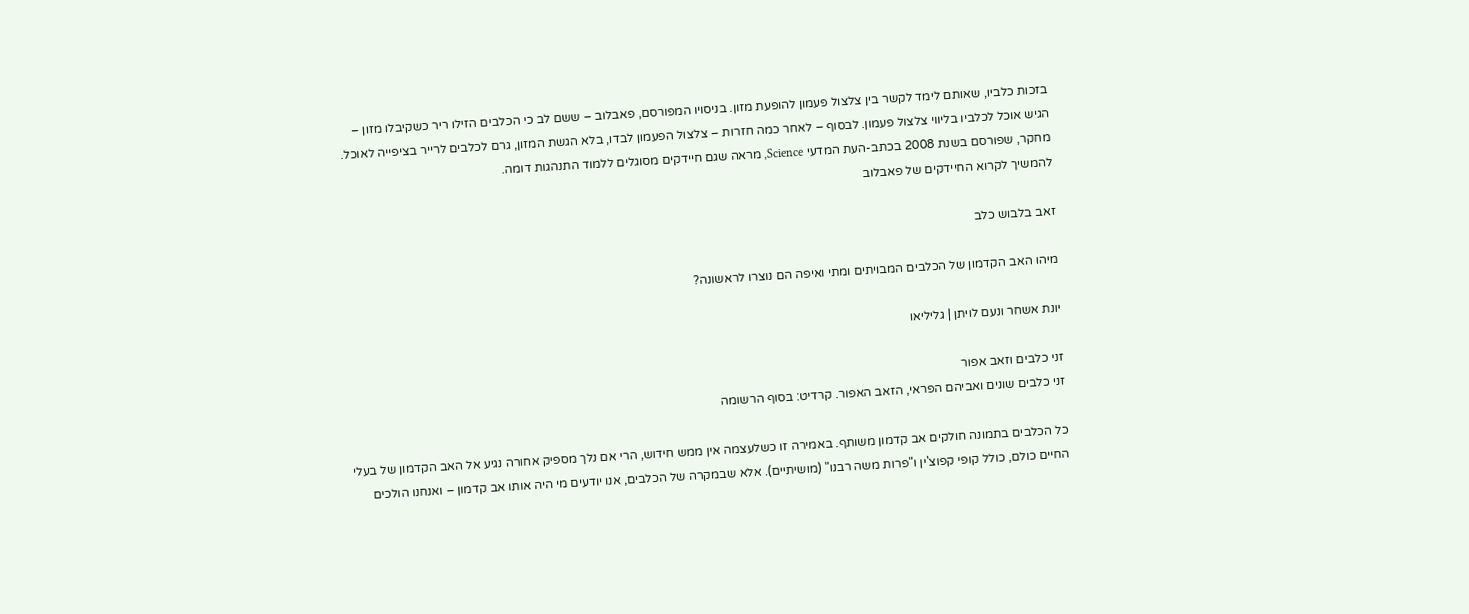בזכות כלביו, שאותם לימד לקשר בין צלצול פעמון להופעת מזון. בניסויו המפורסם, פאבלוב – ששם לב כי הכלבים הזילו ריר כשקיבלו מזון – הגיש אוכל לכלביו בליווי צלצול פעמון. לבסוף – לאחר כמה חזרות – צלצול הפעמון לבדו, בלא הגשת המזון, גרם לכלבים לרייר בציפייה לאוכל. מחקר, שפורסם בשנת 2008 בכתב-העת המדעי Science, מראה שגם חיידקים מסוגלים ללמוד התנהגות דומה.
להמשיך לקרוא החיידקים של פאבלוב

זאב בלבוש כלב

מיהו האב הקדמון של הכלבים המבויתים ומתי ואיפה הם נוצרו לראשונה?

יונת אשחר ונעם לויתן | גליליאו

זני כלבים וזאב אפור
זני כלבים שונים ואביהם הפראי, הזאב האפור. קרדיט: בסוף הרשומה

כל הכלבים בתמונה חולקים אב קדמון משותף. באמירה זו כשלעצמה אין ממש חידוש, הרי אם נלך מספיק אחורה נגיע אל האב הקדמון של בעלי החיים כולם, כולל קופי קפוצ'ין ו"פרות משה רבנו" (מושיתיים). אלא שבמקרה של הכלבים, אנו יודעים מי היה אותו אב קדמון – ואנחנו הולכים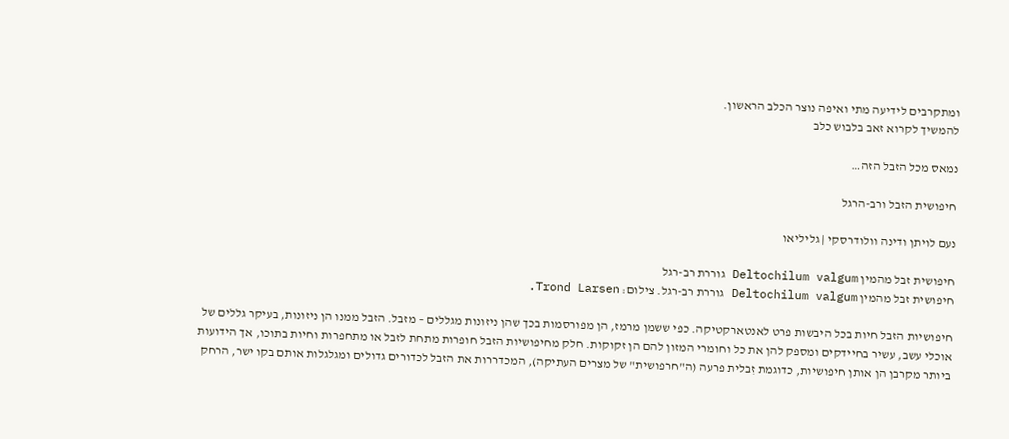ומתקרבים לידיעה מתי ואיפה נוצר הכלב הראשון.
להמשיך לקרוא זאב בלבוש כלב

נמאס מכל הזבל הזה…

חיפושית הזבל ורב-הרגל

נעם לויתן ודינה וולודרסקי | גליליאו

חיפושית זבל מהמין Deltochilum valgum גוררת רב-רגל
חיפושית זבל מהמין Deltochilum valgum גוררת רב-רגל. צילום: Trond Larsen.

חיפושיות הזבל חיות בכל היבשות פרט לאנטארקטיקה. כפי ששמן מרמז, הן מפורסמות בכך שהן ניזונות מגללים – מזבל. הזבל ממנו הן ניזונות, בעיקר גללים של אוכלי עשב, עשיר בחיידקים ומספק להן את כל וחומרי המזון להם הן זקוקות. חלק מחיפושיות הזבל חופרות מתחת לזבל או מתחפרות וחיות בתוכו, אך הידועות ביותר מקרבן הן אותן חיפושיות, כדוגמת זִבלית פרעה (ה"חרפושית" של מצרים העתיקה), המכדררות את הזבל לכדורים גדולים ומגלגלות אותם בקו ישר, הרחק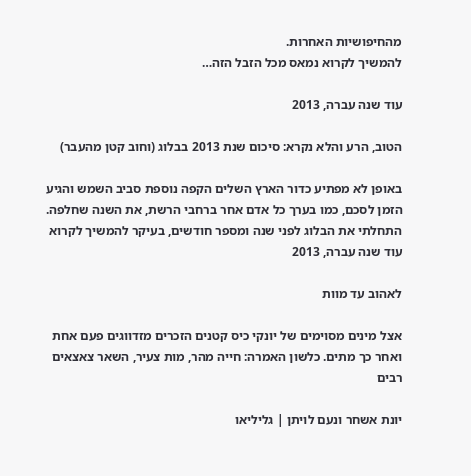מהחיפושיות האחרות.
להמשיך לקרוא נמאס מכל הזבל הזה…

עוד שנה עברה, 2013

הטוב, הרע והלא נקרא: סיכום שנת 2013 בבלוג (וחוב קטן מהעבר)

באופן לא מפתיע כדור הארץ השלים הקפה נוספת סביב השמש והגיע הזמן לסכם, כמו בערך כל אדם אחר ברחבי הרשת, את השנה שחלפה. התחלתי את הבלוג לפני שנה ומספר חודשים, בעיקר להמשיך לקרוא עוד שנה עברה, 2013

לאהוב עד מוות

אצל מינים מסוימים של יונקי כיס קטנים הזכרים מזדווגים פעם אחת ואחר כך מתים. כלשון האמרה: חייה מהר, מות צעיר, השאר צאצאים רבים

יונת אשחר ונעם לויתן | גליליאו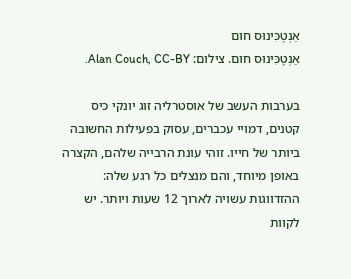אַנְטֶכִּינוּס חום
אַנְטֶכִּינוּס חום. צילום: Alan Couch, CC-BY.

בערבות העשב של אוסטרליה זוג יונקי כיס קטנים, דמויי עכברים, עסוק בפעילות החשובה ביותר של חייו. זוהי עונת הרבייה שלהם, הקצרה באופן מיוחד, והם מנצלים כל רגע שלה: ההזדווגות עשויה לארוך 12 שעות ויותר. יש לקוות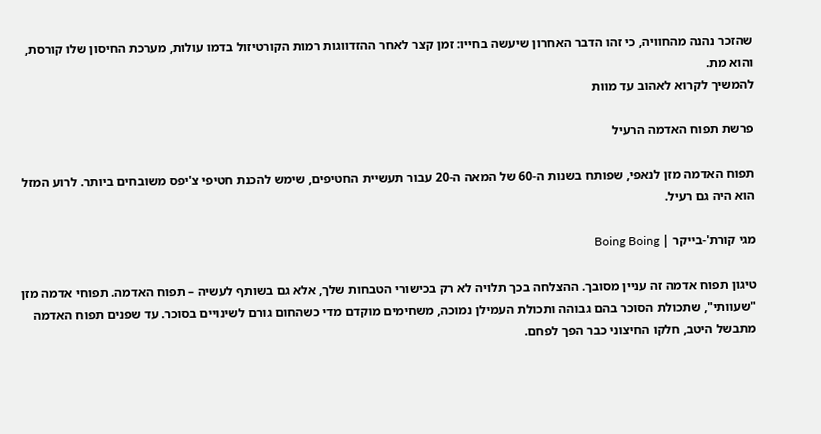שהזכר נהנה מהחוויה, כי זהו הדבר האחרון שיעשה בחייו: זמן קצר לאחר ההזדווגות רמות הקורטיזול בדמו עולות, מערכת החיסון שלו קורסת, והוא מת.
להמשיך לקרוא לאהוב עד מוות

פרשת תפוח האדמה הרעיל

תפוח האדמה מזן לנאפי, שפותח בשנות ה-60 של המאה ה-20 עבור תעשיית החטיפים, שימש להכנת חטיפי צ'יפס משובחים ביותר. לרוע המזל הוא היה גם רעיל.

מגי קורת'-בייקר | Boing Boing

טיגון תפוח אדמה זה עניין מסובך. ההצלחה בכך תלויה לא רק בכישורי הטבחות שלך, אלא גם בשותף לעשיה – תפוח האדמה. תפוחי אדמה מזן "שעוותי", שתכולת הסוכר בהם גבוהה ותכולת העמילן נמוכה, משחימים מוקדם מדי כשהחום גורם לשינויים בסוכר. עד שפנים תפוח האדמה מתבשל היטב, חלקו החיצוני כבר הפך לפחם.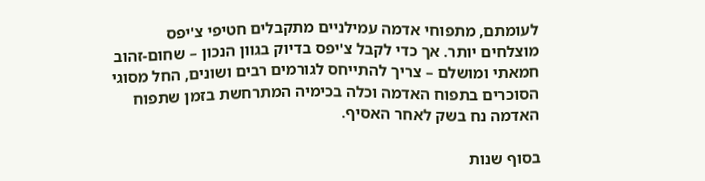לעומתם, מתפוחי אדמה עמילניים מתקבלים חטיפי צ'יפס מוצלחים יותר. אך כדי לקבל צ'יפס בדיוק בגוון הנכון – שחום-זהוב חמאתי ומושלם – צריך להתייחס לגורמים רבים ושונים, החל מסוגי הסוכרים בתפוח האדמה וכלה בכימיה המתרחשת בזמן שתפוח האדמה נח בשק לאחר האסיף.

בסוף שנות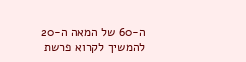ה-60 של המאה ה-20 להמשיך לקרוא פרשת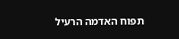תפוח האדמה הרעיל